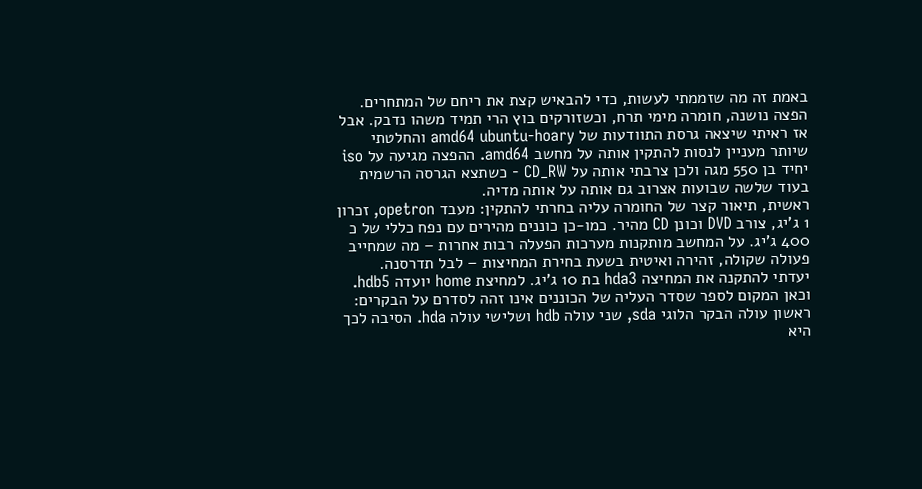באמת זה מה שזממתי לעשות, כדי להבאיש קצת את ריחם של המתחרים. הפצה נושנה, חומרה מימי תרח, וכשזורקים בוץ הרי תמיד משהו נדבק. אבל אז ראיתי שיצאה גרסת התוודעות של amd64 ubuntu-hoary והחלטתי שיותר מעניין לנסות להתקין אותה על מחשב amd64. ההפצה מגיעה על iso יחיד בן 550 מגה ולכן צרבתי אותה על CD_RW - כשתצא הגרסה הרשמית בעוד שלשה שבועות אצרוב גם אותה על אותה מדיה.
ראשית, תיאור קצר של החומרה עליה בחרתי להתקין: מעבד opetron, זכרון 1 ג'יג, צורב DVD וכונן CD מהיר. כמו-כן כוננים מהירים עם נפח כללי של כ 400 ג'יג. על המחשב מותקנות מערכות הפעלה רבות אחרות – מה שמחייב פעולה שקולה, זהירה ואיטית בשעת בחירת המחיצות – לבל תדרסנה.
יעדתי להתקנה את המחיצה hda3 בת 10 ג'יג. למחיצת home יועדה hdb5. וכאן המקום לספר שסדר העליה של הכוננים אינו זהה לסדרם על הבקרים: ראשון עולה הבקר הלוגי sda, שני עולה hdb ושלישי עולה hda. הסיבה לכך היא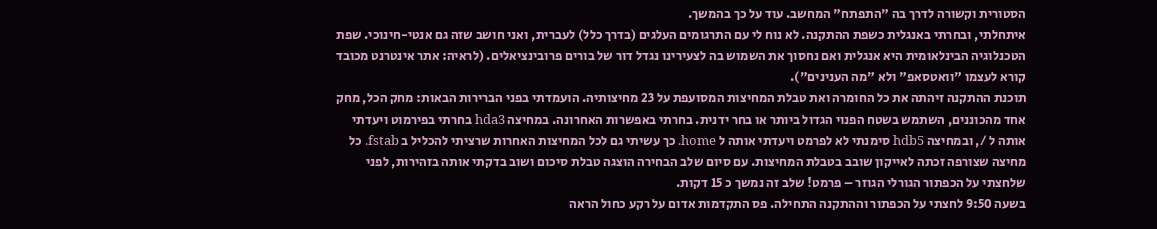הסטורית וקשורה לדרך בה "התפתח" המחשב. עוד על כך בהמשך.
איתחלתי, ובחרתי באנגלית כשפת ההתקנה. לא נוח לי עם התרגומים העלגים (בדרך כלל) לעברית, ואני חושב שזה גם אנטי-חינוכי. שפת הטכנלוגיה הבינלאומית היא אנגלית ואם נחסוך את השמוש בה לצעירינו נגדל דור של בורים פרובינציאלים. (לראיה: אתר אינטרנט מכובד קורא לעצמו "וואטסאפ" ולא "מה הענינים").
תוכנת ההתקנה זיהתה את כל החומרה ואת טבלת המחיצות המסועפת על 23 מחיצותיה. הועמדתי בפני הברירות הבאות: מחק הכל, מחק אחד מהכוננים, השתמש בשטח הפנוי הגדול ביותר או בחר ידנית. בחרתי באפשרות האחרונה. במחיצה hda3 בחרתי בפירמוט ויעדתי אותה ל /, ובמחיצה hdb5 סימנתי לא לפרמט ויעדתי אותה ל home. כך עשיתי גם לכל המחיצות האחרות שרציתי להכליל ב fstab. כל מחיצה שצורפה זכתה לאייקון שובב בטבלת המחיצות. עם סיום שלב הבחירה הוצגה טבלת סיכום ושוב בדקתי אותה בזהירות, לפני שלחצתי על הכפתור הגורלי הגוזר – פרמט! שלב זה נמשך כ 15 דקות.
בשעה 9:50 לחצתי על הכפתור וההתקנה התחילה. פס התקדמות אדום על רקע כחול הראה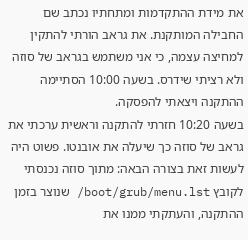את מידת ההתקדמות ומתחתיו נכתב שם החבילה המותקנת. את גראב הורתי להתקין למחיצה עצמה, כי אני משתמש בגראב של סוזה ולא רציתי שידרס. בשעה 10:00 הסתיימה ההתקנה ויצאתי להפסקה.
בשעה 10:20 חזרתי להתקנה וראשית ערכתי את גראב של סוזה כך שיעלה את אובנטו. פשוט היה לעשות זאת בצורה הבאה: מתוך סוזה נכנסתי לקובץ boot/grub/menu.lst/ שנוצר בזמן ההתקנה, והעתקתי ממנו את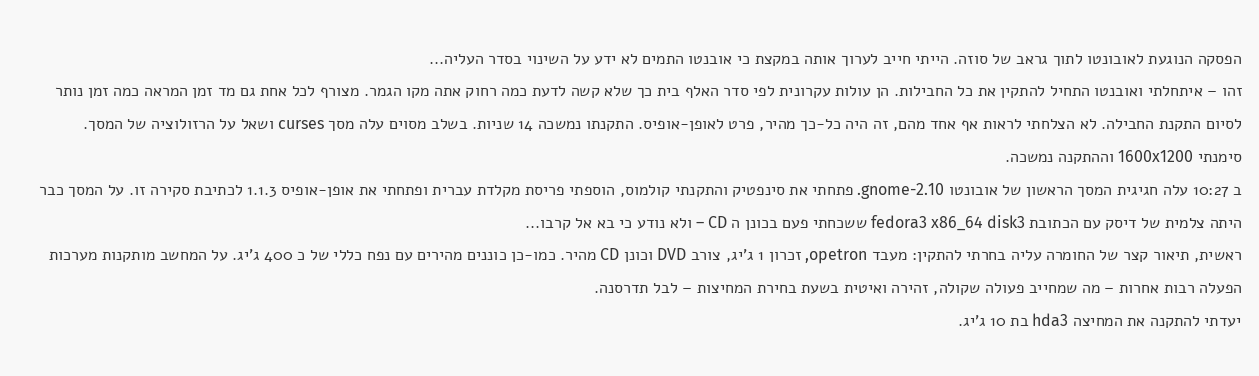הפסקה הנוגעת לאובונטו לתוך גראב של סוזה. הייתי חייב לערוך אותה במקצת כי אובנטו התמים לא ידע על השינוי בסדר העליה...
זהו – איתחלתי ואובנטו התחיל להתקין את כל החבילות. הן עולות עקרונית לפי סדר האלף בית כך שלא קשה לדעת כמה רחוק אתה מקו הגמר. מצורף לכל אחת גם מד זמן המראה כמה זמן נותר לסיום התקנת החבילה. לא הצלחתי לראות אף אחד מהם, זה היה כל-כך מהיר, פרט לאופן-אופיס. התקנתו נמשכה 14 שניות. בשלב מסוים עלה מסך curses ושאל על הרזולוציה של המסך. סימנתי 1600x1200 וההתקנה נמשכה.
ב 10:27 עלה חגיגית המסך הראשון של אובונטו gnome-2.10. פתחתי את סינפטיק והתקנתי קולמוס, הוספתי פריסת מקלדת עברית ופתחתי את אופן-אופיס 1.1.3 לכתיבת סקירה זו. על המסך כבר היתה צלמית של דיסק עם הכתובת fedora3 x86_64 disk3 ששכחתי פעם בכונן ה CD – ולא נודע כי בא אל קרבו...
ראשית, תיאור קצר של החומרה עליה בחרתי להתקין: מעבד opetron, זכרון 1 ג'יג, צורב DVD וכונן CD מהיר. כמו-כן כוננים מהירים עם נפח כללי של כ 400 ג'יג. על המחשב מותקנות מערכות הפעלה רבות אחרות – מה שמחייב פעולה שקולה, זהירה ואיטית בשעת בחירת המחיצות – לבל תדרסנה.
יעדתי להתקנה את המחיצה hda3 בת 10 ג'יג.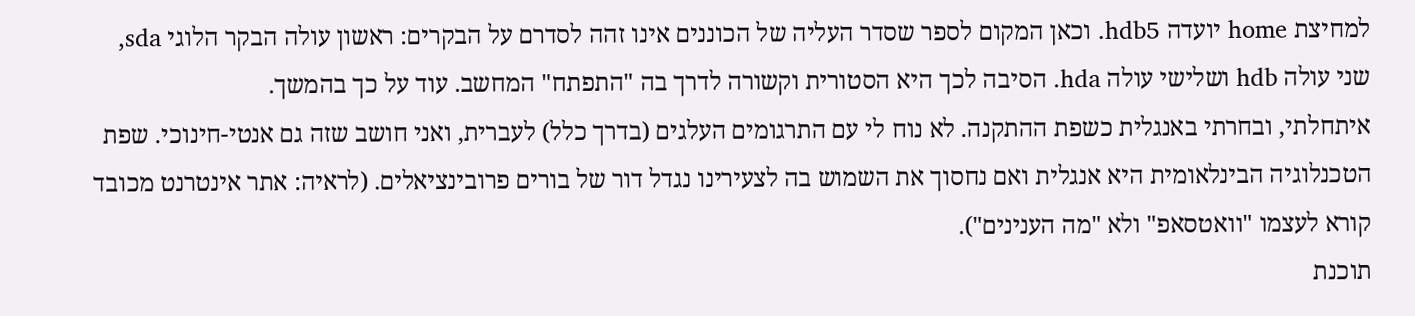למחיצת home יועדה hdb5. וכאן המקום לספר שסדר העליה של הכוננים אינו זהה לסדרם על הבקרים: ראשון עולה הבקר הלוגי sda, שני עולה hdb ושלישי עולה hda. הסיבה לכך היא הסטורית וקשורה לדרך בה "התפתח" המחשב. עוד על כך בהמשך.
איתחלתי, ובחרתי באנגלית כשפת ההתקנה. לא נוח לי עם התרגומים העלגים (בדרך כלל) לעברית, ואני חושב שזה גם אנטי-חינוכי. שפת הטכנלוגיה הבינלאומית היא אנגלית ואם נחסוך את השמוש בה לצעירינו נגדל דור של בורים פרובינציאלים. (לראיה: אתר אינטרנט מכובד קורא לעצמו "וואטסאפ" ולא "מה הענינים").
תוכנת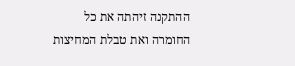ההתקנה זיהתה את כל החומרה ואת טבלת המחיצות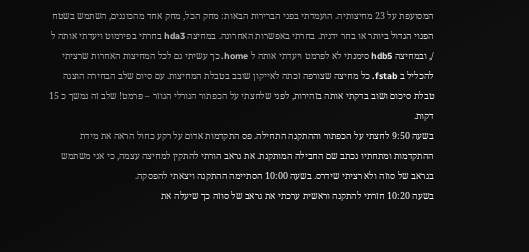המסועפת על 23 מחיצותיה. הועמדתי בפני הברירות הבאות: מחק הכל, מחק אחד מהכוננים, השתמש בשטח הפנוי הגדול ביותר או בחר ידנית. בחרתי באפשרות האחרונה. במחיצה hda3 בחרתי בפירמוט ויעדתי אותה ל /, ובמחיצה hdb5 סימנתי לא לפרמט ויעדתי אותה ל home. כך עשיתי גם לכל המחיצות האחרות שרציתי להכליל ב fstab. כל מחיצה שצורפה זכתה לאייקון שובב בטבלת המחיצות. עם סיום שלב הבחירה הוצגה טבלת סיכום ושוב בדקתי אותה בזהירות, לפני שלחצתי על הכפתור הגורלי הגוזר – פרמט! שלב זה נמשך כ 15 דקות.
בשעה 9:50 לחצתי על הכפתור וההתקנה התחילה. פס התקדמות אדום על רקע כחול הראה את מידת ההתקדמות ומתחתיו נכתב שם החבילה המותקנת. את גראב הורתי להתקין למחיצה עצמה, כי אני משתמש בגראב של סוזה ולא רציתי שידרס. בשעה 10:00 הסתיימה ההתקנה ויצאתי להפסקה.
בשעה 10:20 חזרתי להתקנה וראשית ערכתי את גראב של סוזה כך שיעלה את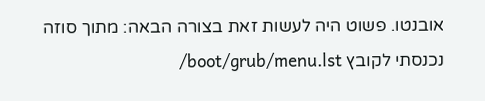אובנטו. פשוט היה לעשות זאת בצורה הבאה: מתוך סוזה נכנסתי לקובץ boot/grub/menu.lst/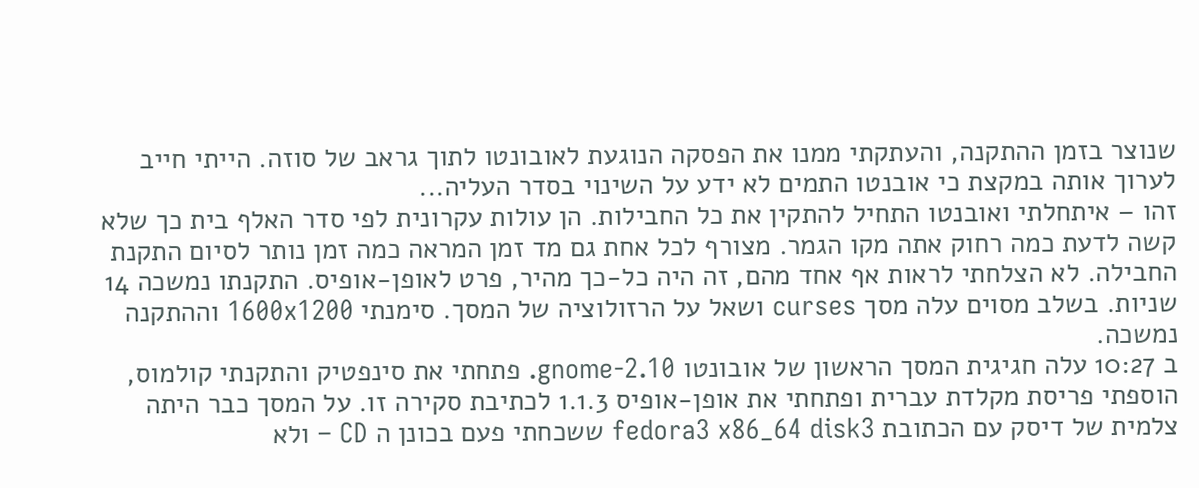שנוצר בזמן ההתקנה, והעתקתי ממנו את הפסקה הנוגעת לאובונטו לתוך גראב של סוזה. הייתי חייב לערוך אותה במקצת כי אובנטו התמים לא ידע על השינוי בסדר העליה...
זהו – איתחלתי ואובנטו התחיל להתקין את כל החבילות. הן עולות עקרונית לפי סדר האלף בית כך שלא קשה לדעת כמה רחוק אתה מקו הגמר. מצורף לכל אחת גם מד זמן המראה כמה זמן נותר לסיום התקנת החבילה. לא הצלחתי לראות אף אחד מהם, זה היה כל-כך מהיר, פרט לאופן-אופיס. התקנתו נמשכה 14 שניות. בשלב מסוים עלה מסך curses ושאל על הרזולוציה של המסך. סימנתי 1600x1200 וההתקנה נמשכה.
ב 10:27 עלה חגיגית המסך הראשון של אובונטו gnome-2.10. פתחתי את סינפטיק והתקנתי קולמוס, הוספתי פריסת מקלדת עברית ופתחתי את אופן-אופיס 1.1.3 לכתיבת סקירה זו. על המסך כבר היתה צלמית של דיסק עם הכתובת fedora3 x86_64 disk3 ששכחתי פעם בכונן ה CD – ולא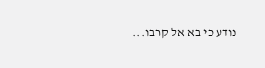נודע כי בא אל קרבו...